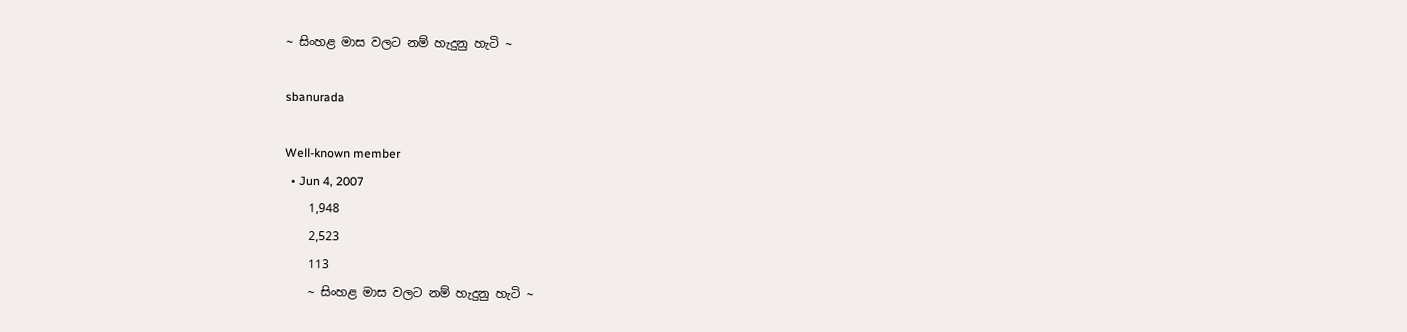~ සිංහළ මාස වලට නම් හැදුනු හැටි ~

sbanurada

Well-known member
  • Jun 4, 2007
    1,948
    2,523
    113
    ~ සිංහළ මාස වලට නම් හැදුනු හැටි ~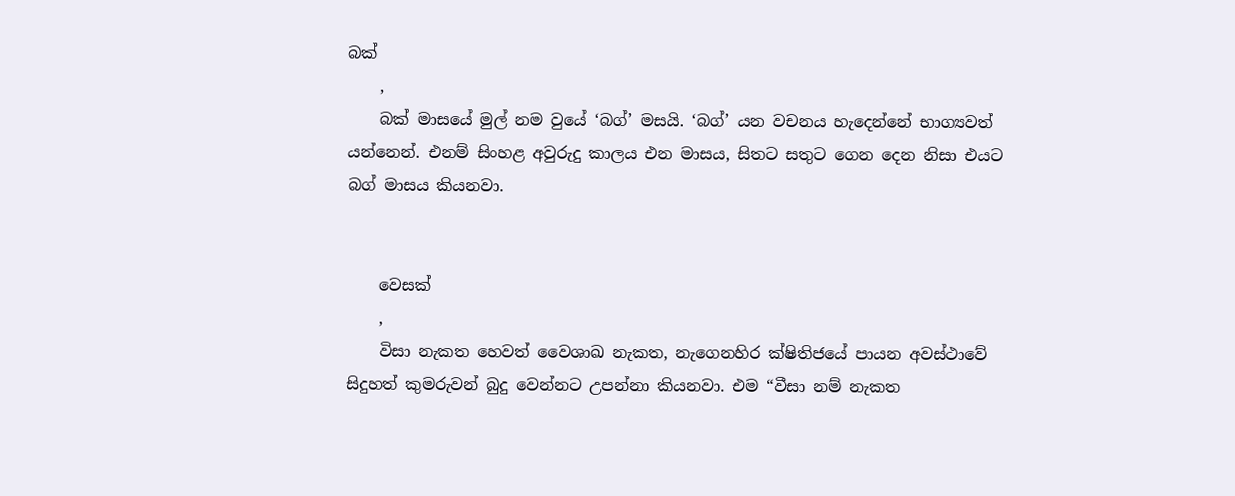බක්
    ,
    බක් මාසයේ මුල් නම වුයේ ‘බග්’ මසයි. ‘බග්’ යන වචනය හැදෙන්නේ භාග්‍යවත් යන්නෙන්. එනම් සිංහළ අවුරුදු කාලය එන මාසය, සිතට සතුට ගෙන දෙන නිසා එයට බග් මාසය කියනවා.


    වෙසක්
    ,
    විසා නැකත හෙවත් වෛශාඛ නැකත, නැගෙනහිර ක්ෂිතිජයේ පායන අවස්ථාවේ සිදුහත් කුමරුවන් බුදු වෙන්නට උපන්නා කියනවා. එම “වීසා නම් නැකත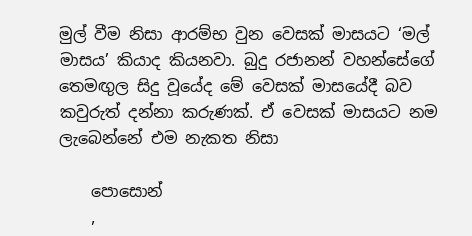මුල් වීම නිසා ආරම්භ වුන වෙසක් මාසයට ‘මල් මාසය’ කියාද කියනවා. බුදු රජානන් වහන්සේගේ තෙමඟුල සිදු වූයේද මේ වෙසක් මාසයේදී බව කවුරුත් දන්නා කරුණක්. ඒ වෙසක් මාසයට නම ලැබෙන්නේ එම නැකත නිසා

    පොසොන්
    ,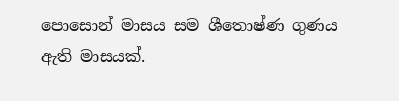පොසොන් මාසය සම ශීතොෂ්ණ ගුණය ඇති මාසයක්.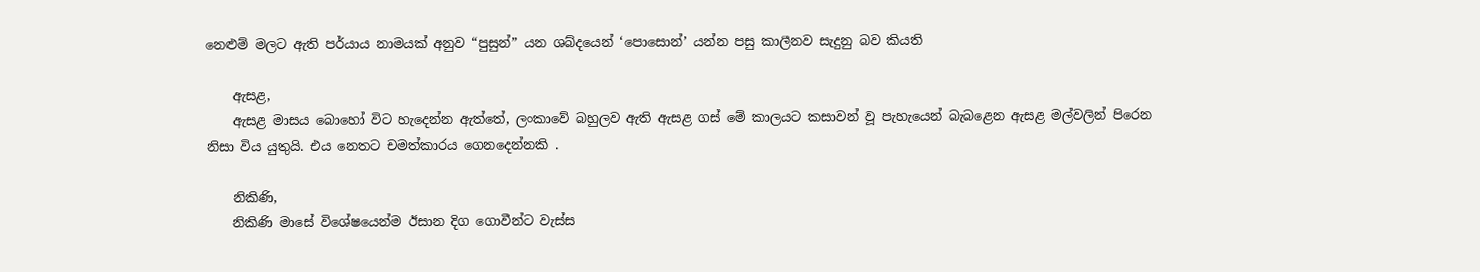නෙළුම් මලට ඇති පර්යාය නාමයක් අනුව “පුසුන්” යන ශබ්දයෙන් ‘පොසොන්’ යන්න පසු කාලීනව සැදුනු බව කියති

    ඇසළ,
    ඇසළ මාසය බොහෝ විට හැදෙන්න ඇත්තේ, ලංකාවේ බහුලව ඇති ඇසළ ගස්‌ මේ කාලයට කසාවන් වූ පැහැයෙන් බැබළෙන ඇසළ මල්වලින් පිරෙන නිසා විය යුතුයි. එය නෙතට චමත්කාරය ගෙනදෙන්නකි .

    නිකිණි,
    නිකිණි මාසේ විශේෂයෙන්ම ඊසාන දිග ගොවීන්ට වැස්ස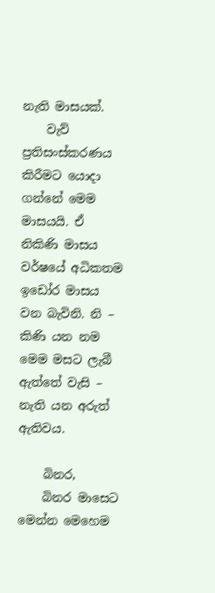නැති මාසයක්.
    වැව් ප්‍රතිසංස්කරණය කිරීමට යොදා ගන්නේ මෙම මාසයයි. ඒ නිකිණි මාසය වර්ෂයේ අධිකතම ඉඩෝර මාසය වන බැවිනි. නි – කිණි යන නම මෙම මසට ලැබී ඇත්තේ වැසි – නැති යන අරුත් ඇතිවය.

    බිනර,
    බිනර මාසෙට මෙන්න මෙහෙම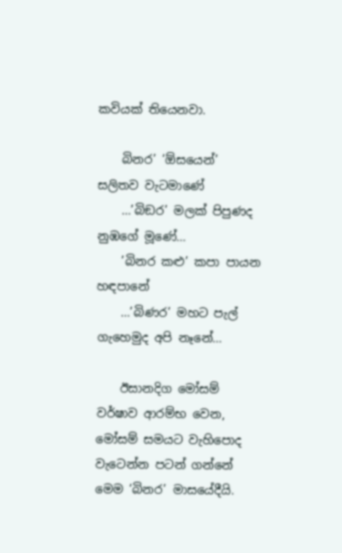කවියක් තියෙනවා.

    බිනර’ ‘ඕසයෙන්’ සලිතව වැටමාණේ
    …’බිඞර’ මලක් පිපුණද නුඹගේ මූණේ…
    ’බිනර කළු’ කපා පායන හඳපානේ
    …’බිණර’ මහට පැල් ගැහෙමුද අපි නෑනේ…

    ඊසානදිග මෝසම් වර්ෂාව ආරම්භ වෙන, මෝසම් සමයට වැහිපොද වැටෙන්න පටන් ගන්නේ මෙම ‘බිනර’ මාසයේදීයි.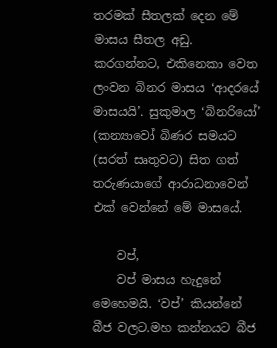තරමක් සීතලක් දෙන මේ මාසය සීතල අඩු. කරගන්නට, එකිනෙකා වෙත ලංවන බිනර මාසය ‘ආදරයේ මාසයයි’. සුකුමාල ‘බිනරියෝ’ (කන්‍යාවෝ බිණර සමයට (සරත් සෘතුවට) සිත ගත් තරුණයාගේ ආරාධනාවෙන් එක් වෙන්නේ මේ මාසයේ.

    වප්,
    වප් මාසය හැදුනේ මෙහෙමයි. ‘වප්’ කියන්නේ බීජ වලට.මහ කන්නයට බීජ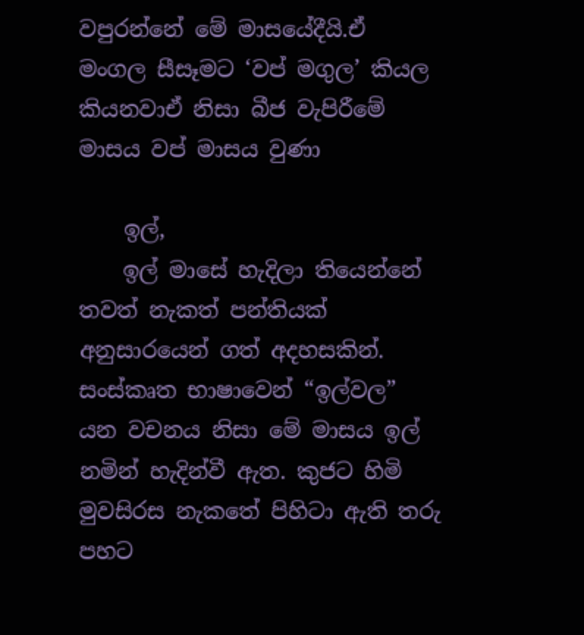වපුරන්නේ මේ මාසයේදීයි.ඒ මංගල සීසෑමට ‘වප් මගුල’ කියල කියනවාඒ නිසා බීජ වැපිරීමේ මාසය වප් මාසය වුණා

    ඉල්,
    ඉල් මාසේ හැදිලා තියෙන්නේ තවත් නැකත් පන්තියක් අනුසාරයෙන් ගත් අදහසකින්. සංස්කෘත භාෂාවෙන් “ඉල්වල” යන වචනය නිසා මේ මාසය ඉල් නමින් හැදින්වී ඇත. කුජට හිමි මුවසිරස නැකතේ පිහිටා ඇති තරු පහට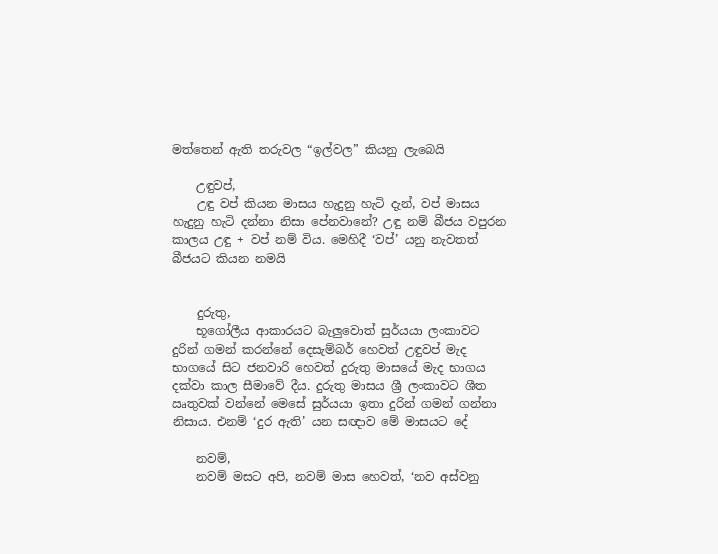මත්තෙන් ඇති තරුවල “ඉල්වල” කියනු ලැබෙයි

    උඳුවප්,
    උඳු වප් කියන මාසය හැදුනු හැටි දැන්, වප් මාසය හැදුනු හැටි දන්නා නිසා පේනවානේ? උඳු නම් බීජය වපුරන කාලය උඳු + වප් නම් විය. මෙහිදී ‘වප්’ යනු නැවතත් බීජයට කියන නමයි


    දුරුතු,
    භූගෝලීය ආකාරයට බැලුවොත් සුර්යයා ලංකාවට දුරින් ගමන් කරන්නේ දෙසැම්බර් හෙවත් උඳුවප් මැද භාගයේ සිට ජනවාරි හෙවත් දුරුතු මාසයේ මැද භාගය දක්වා කාල සීමාවේ දීය. දුරුතු මාසය ශ්‍රී ලංකාවට ශීත ඍතුවක් වන්නේ මෙසේ සුර්යයා ඉතා දුරින් ගමන් ගන්නා නිසාය. එනම් ‘දුර ඇති’ යන සඥාව මේ මාසයට දේ

    නවම්,
    නවම් මසට අපි, නවම් මාස හෙවත්, ‘නව අස්වනු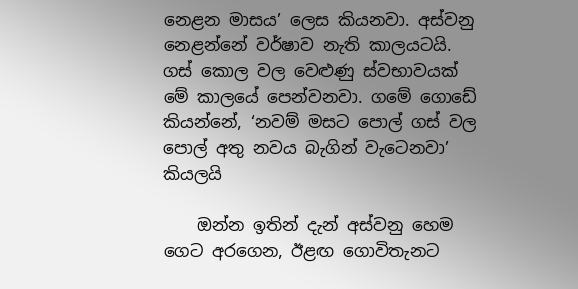නෙළන මාසය’ ලෙස කියනවා. අස්වනු නෙළන්නේ වර්ෂාව නැති කාලයටයි. ගස් කොල වල වෙළුණු ස්වභාවයක් මේ කාලයේ පෙන්වනවා. ගමේ ගොඩේ කියන්නේ, ‘නවම් මසට පොල් ගස් වල පොල් අතු නවය බැගින් වැටෙනවා’ කියලයි

    ඔන්න ඉතින් දැන් අස්වනු හෙම ගෙට අරගෙන, ඊළඟ ගොවිතැනට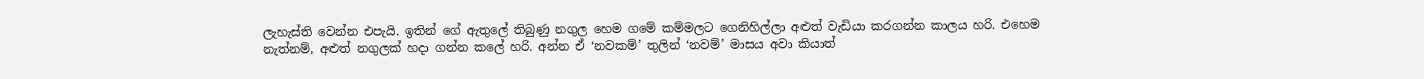ලැහැස්ති වෙන්න එපැයි. ඉතින් ගේ ඇතුලේ තිබුණු නගුල හෙම ගමේ කම්මලට ගෙනිහිල්ලා අළුත් වැඩියා කරගන්න කාලය හරි. එහෙම නැත්නම්, අළුත් නගුලක් හදා ගන්න කලේ හරි. අන්න ඒ ‘නවකම්’ තුලින් ‘නවම්’ මාසය අවා කියාත්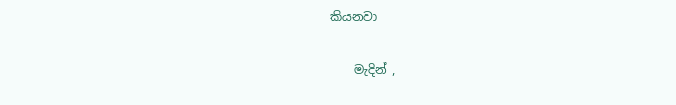කියනවා

    මැදින් ,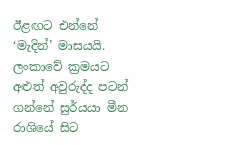ඊළඟට එන්නේ ‘මැදින්’ මාසයයි. ලංකාවේ ක්‍රමයට අළුත් අවුරුද්ද පටන් ගන්නේ සුර්යයා මීන රාශියේ සිට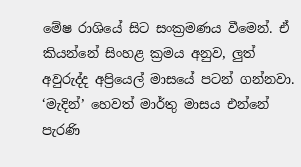මේෂ රාශියේ සිට සංක්‍රමණය වීමෙන්. ඒ කියන්නේ සිංහළ ක්‍රමය අනුව, ලුත් අවුරුද්ද අප්‍රියෙල් මාසයේ පටන් ගන්නවා. ‘මැදින්’ හෙවත් මාර්තු මාසය එන්නේ පැරණි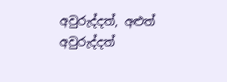අවුරුද්දත්, අළුත් අවුරුද්දත්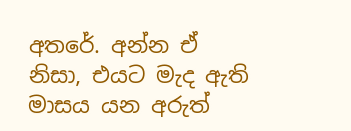අතරේ. අන්න ඒ නිසා, එයට මැද ඇති මාසය යන අරුත්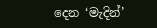දෙන ‘මැදින්’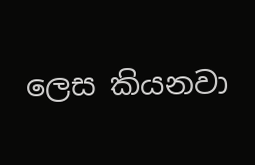ලෙස කියනවා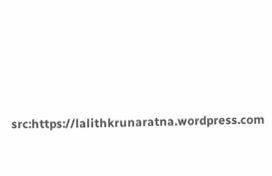src:https://lalithkrunaratna.wordpress.com